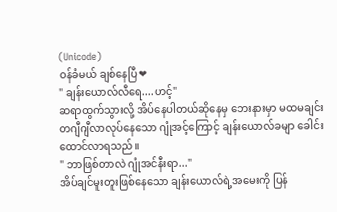(Unicode)
ဝန်ခံမယ် ချစ်နေပြီ❤
" ချန်းယောလ်လီရေ....ဟင့်"
ဆရာထွက်သွားလို့ အိပ်နေပါတယ်ဆိုနေမှ ဘေးနားမှာ မထမချင်း တဂျီဂျီလာလုပ်နေသော ဂျုံအင့်ကြောင့် ချန်းယောလ်ခမျာ ခေါင်းထောင်လာရသည်။
" ဘာဖြစ်တာလဲ ဂျုံအင်နီးရာ..."
အိပ်ချင်မူးတူးဖြစ်နေသော ချန်းယောလ်ရဲ့အမေးကို ပြန်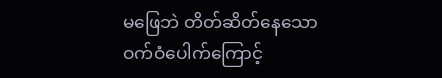မဖြေဘဲ တိတ်ဆိတ်နေသော ဝက်ဝံပေါက်ကြောင့်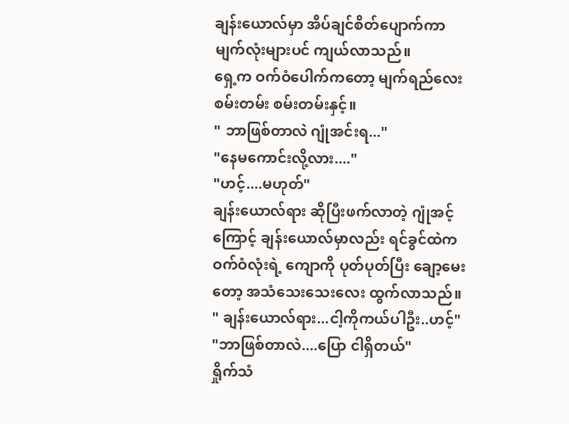ချန်းယောလ်မှာ အိပ်ချင်စိတ်ပျောက်ကာ မျက်လုံးများပင် ကျယ်လာသည်။
ရှေ့က ဝက်ဝံပေါက်ကတော့ မျက်ရည်လေးစမ်းတမ်း စမ်းတမ်းနှင့်။
" ဘာဖြစ်တာလဲ ဂျုံအင်းရ..."
"နေမကောင်းလို့လား...."
"ဟင့်....မဟုတ်"
ချန်းယောလ်ရား ဆိုပြီးဖက်လာတဲ့ ဂျုံအင့်ကြောင့် ချန်းယောလ်မှာလည်း ရင်ခွင်ထဲက ဝက်ဝံလုံးရဲ့ ကျောကို ပုတ်ပုတ်ပြီး ချော့မေးတော့ အသံသေးသေးလေး ထွက်လာသည်။
" ချန်းယောလ်ရား...ငါ့ကိုကယ်ပါဦး..ဟင့်"
"ဘာဖြစ်တာလဲ....ပြော ငါရှိတယ်"
ရှိုက်သံ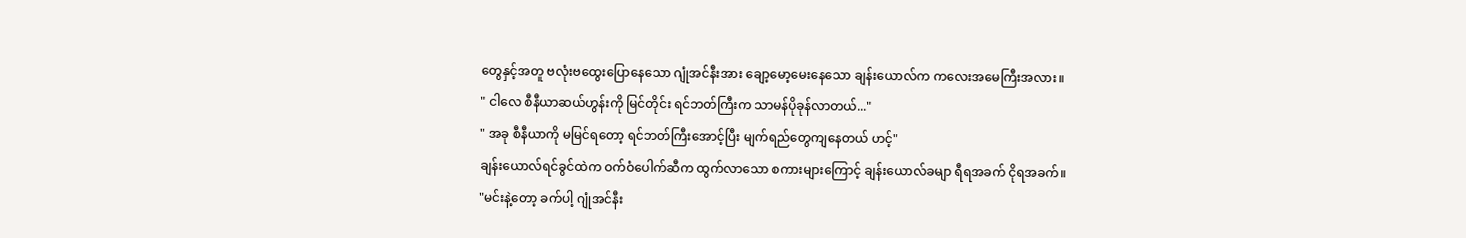တွေနှင့်အတူ ဗလုံးဗထွေးပြောနေသော ဂျုံအင်နီးအား ချော့မော့မေးနေသော ချန်းယောလ်က ကလေးအမေကြီးအလား။
" ငါလေ စီနီယာဆယ်ဟွန်းကို မြင်တိုင်း ရင်ဘတ်ကြီးက သာမန်ပိုခုန်လာတယ်..."
" အခု စီနီယာကို မမြင်ရတော့ ရင်ဘတ်ကြီးအောင့်ပြီး မျက်ရည်တွေကျနေတယ် ဟင့်"
ချန်းယောလ်ရင်ခွင်ထဲက ဝက်ဝံပေါက်ဆီက ထွက်လာသော စကားများကြောင့် ချန်းယောလ်ခမျာ ရီရအခက် ငိုရအခက်။
"မင်းနဲ့တော့ ခက်ပါ့ ဂျုံအင်နီး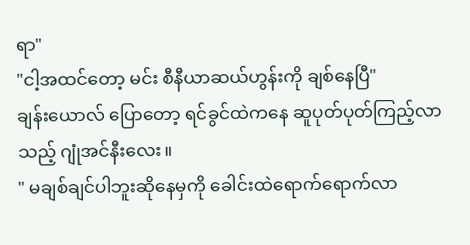ရာ"
"ငါ့အထင်တော့ မင်း စီနီယာဆယ်ဟွန်းကို ချစ်နေပြီ"
ချန်းယောလ် ပြောတော့ ရင်ခွင်ထဲကနေ ဆူပုတ်ပုတ်ကြည့်လာသည့် ဂျုံအင်နီးလေး။
" မချစ်ချင်ပါဘူးဆိုနေမှကို ခေါင်းထဲရောက်ရောက်လာ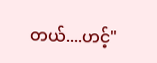တယ်....ဟင့်"